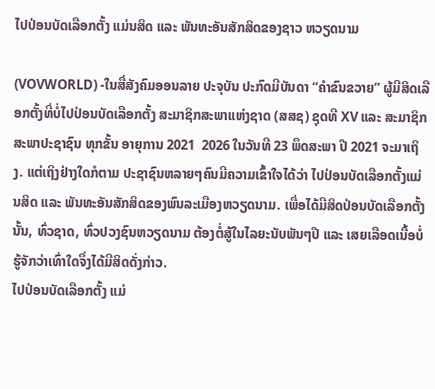ໄປປ່ອນບັດເລືອກຕັ້ງ ແມ່ນສິດ ແລະ ພັນທະອັນສັກສິດຂອງຊາວ ຫວຽດນາມ

(VOVWORLD) -ໃນສື່ສັງຄົມອອນລາຍ ປະຈຸບັນ ປະກົດມີບັນດາ “ຄຳຂົນຂວາຍ” ຜູ້ມີສິດເລືອກຕັ້ງທີ່ບໍ່ໄປປ່ອນບັດເລືອກຕັ້ງ ສະມາຊິກສະພາແຫ່ງຊາດ (ສສຊ) ຊຸດທີ XV ແລະ ສະມາຊິກສະພາປະຊາຊົນ ທຸກຂັ້ນ ອາຍຸການ 2021  2026 ໃນວັນທີ 23 ພຶດສະພາ ປີ 2021 ຈະມາເຖິງ. ແຕ່ເຖິງຢ່າງໃດກໍຕາມ ປະຊາຊົນຫລາຍໆຄົນມີຄວາມເຂົ້າໃຈໄດ້ວ່າ ໄປປ່ອນບັດເລືອກຕັ້ງແມ່ນສິດ ແລະ ພັນທະອັນສັກສິດຂອງພົນລະເມືອງຫວຽດນາມ. ເພື່ອໄດ້ມີສິດປ່ອນບັດເລືອກຕັ້ງນັ້ນ, ທົ່ວຊາດ, ທົ່ວປວງຊົນຫວຽດນາມ ຕ້ອງຕໍ່ສູ້ໃນໄລຍະນັບພັນໆປີ ແລະ ເສຍເລືອດເນື້ອບໍ່ຮູ້ຈັກວ່າເທົ່າໃດຈຶ່ງໄດ້ມີສິດດັ່ງກ່າວ.
ໄປປ່ອນບັດເລືອກຕັ້ງ ແມ່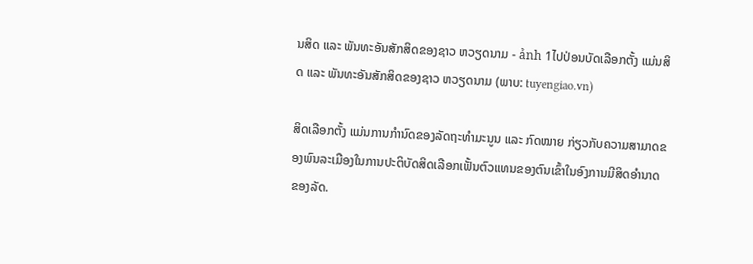ນສິດ ແລະ ພັນທະອັນສັກສິດຂອງຊາວ ຫວຽດນາມ - ảnh 1ໄປປ່ອນບັດເລືອກຕັ້ງ ແມ່ນສິດ ແລະ ພັນທະອັນສັກສິດຂອງຊາວ ຫວຽດນາມ (ພາບ: tuyengiao.vn)

ສິດເລືອກຕັ້ງ ແມ່ນການກຳນົດຂອງລັດຖະທຳມະນູນ ແລະ ກົດໝາຍ ກ່ຽວກັບຄວາມສາມາດຂອງພົນລະເມືອງໃນການປະຕິບັດສິດເລືອກເຟັ້ນຕົວແທນຂອງຕົນເຂົ້າໃນອົງການມີສິດອຳນາດຂອງລັດ.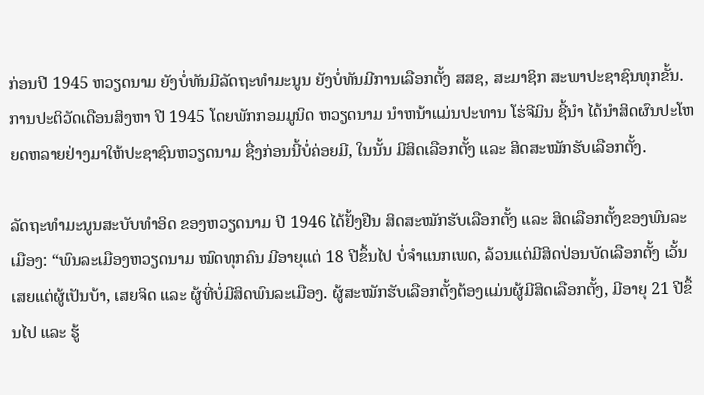ກ່ອນປີ 1945 ຫວຽດນາມ ຍັງບໍ່ທັນມີລັດຖະທຳມະນູນ ຍັງບໍ່ທັນມີການເລືອກຕັ້ງ ສສຊ, ສະມາຊິກ ສະພາປະຊາຊົນທຸກຂັ້ນ. ການປະຕິວັດເດືອນສິງຫາ ປີ 1945 ໂດຍພັກກອມມູນິດ ຫວຽດນາມ ນຳຫນ້າແມ່ນປະທານ ໂຮ່ຈີມິນ ຊີ້ນຳ ໄດ້ນຳສິດຜົນປະໂຫຍດຫລາຍຢ່າງມາໃຫ້ປະຊາຊົນຫວຽດນາມ ຊື່ງກ່ອນນີ້ບໍ່ຄ່ອຍມີ, ໃນນັ້ນ ມີສິດເລືອກຕັ້ງ ແລະ ສິດສະໝັກຮັບເລືອກຕັ້ງ.

ລັດຖະທຳມະນູນສະບັບທຳອິດ ຂອງຫວຽດນາມ ປີ 1946 ໄດ້ຢັ້ງຢືນ ສິດສະໝັກຮັບເລືອກຕັ້ງ ແລະ ສິດເລືອກຕັ້ງຂອງພົນລະເມືອງ: “ພົນລະເມືອງຫວຽດນາມ ໝົດທຸກຄົນ ມີອາຍຸແຕ່ 18 ປີຂຶ້ນໄປ ບໍ່ຈຳແນກເພດ, ລ້ວນແຕ່ມີສິດປ່ອນບັດເລືອກຕັ້ງ ເວັ້ນເສຍແຕ່ຜູ້ເປັນບ້າ, ເສຍຈິດ ແລະ ຜູ້ທີ່ບໍ່ມີສິດພົນລະເມືອງ. ຜູ້ສະໝັກຮັບເລືອກຕັ້ງຕ້ອງແມ່ນຜູ້ມີສິດເລືອກຕັ້ງ, ມີອາຍຸ 21 ປີຂຶ້ນໄປ ແລະ ຮູ້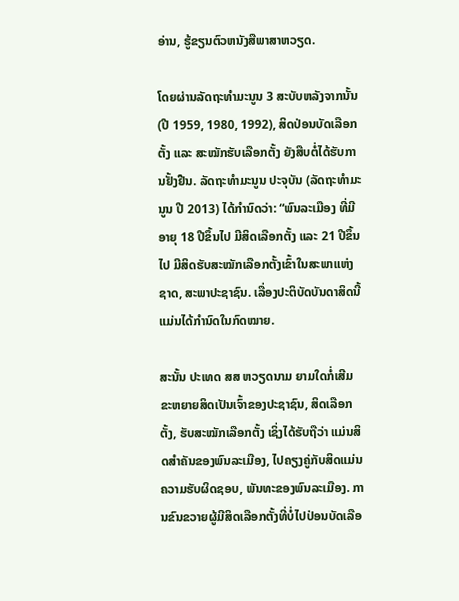ອ່ານ, ຮູ້ຂຽນຕົວຫນັງສືພາສາຫວຽດ.

ໂດຍຜ່ານລັດຖະທຳມະນູນ 3 ສະບັບຫລັງຈາກນັ້ນ (ປີ 1959, 1980, 1992), ສິດປ່ອນບັດເລືອກຕັ້ງ ແລະ ສະໝັກຮັບເລືອກຕັ້ງ ຍັງສືບຕໍ່ໄດ້ຮັບການຢັ້ງຢືນ. ລັດຖະທຳມະນູນ ປະຈຸບັນ (ລັດຖະທຳມະນູນ ປີ 2013) ໄດ້ກຳນົດວ່າ: “ພົນລະເມືອງ ທີ່ມີອາຍຸ 18 ປີຂຶ້ນໄປ ມີສິດເລືອກຕັ້ງ ແລະ 21 ປີຂຶ້ນໄປ ມີສິດຮັບສະໝັກເລືອກຕັ້ງເຂົ້າໃນສະພາແຫ່ງຊາດ, ສະພາປະຊາຊົນ. ເລື່ອງປະຕິບັດບັນດາສິດນີ້ແມ່ນໄດ້ກຳນົດໃນກົດໝາຍ.

ສະນັ້ນ ປະເທດ ສສ ຫວຽດນາມ ຍາມໃດກໍ່ເສີມຂະຫຍາຍສິດເປັນເຈົ້າຂອງປະຊາຊົນ, ສິດເລືອກຕັ້ງ, ຮັບສະໝັກເລືອກຕັ້ງ ເຊິ່ງໄດ້ຮັບຖືວ່າ ແມ່ນສິດສຳຄັນຂອງພົນລະເມືອງ, ໄປຄຽງຄູ່ກັບສິດແມ່ນຄວາມຮັບຜິດຊອບ, ພັນທະຂອງພົນລະເມືອງ. ການຂົນຂວາຍຜູ້ມີສິດເລືອກຕັ້ງທີ່ບໍ່ໄປປ່ອນບັດເລືອ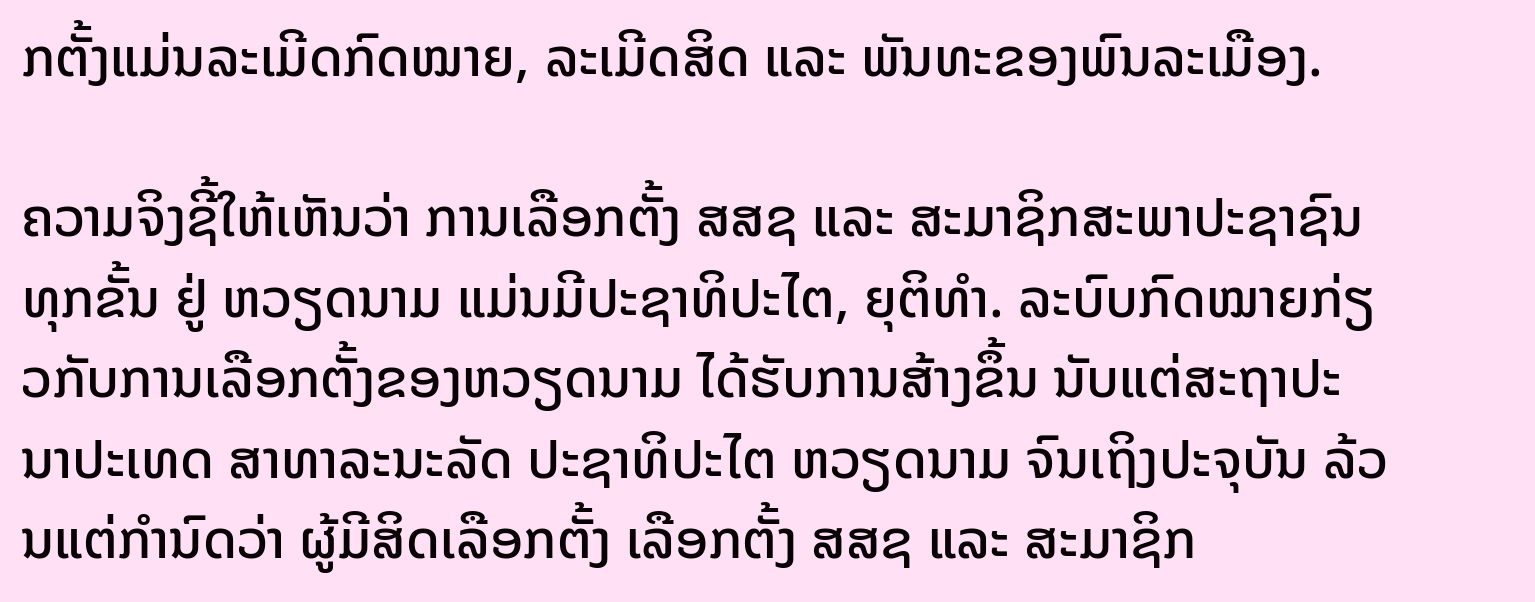ກຕັ້ງແມ່ນລະເມີດກົດໝາຍ, ລະເມີດສິດ ແລະ ພັນທະຂອງພົນລະເມືອງ.

ຄວາມຈິງຊີ້ໃຫ້ເຫັນວ່າ ການເລືອກຕັ້ງ ສສຊ ແລະ ສະມາຊິກສະພາປະຊາຊົນ ທຸກຂັ້ນ ຢູ່ ຫວຽດນາມ ແມ່ນມີປະຊາທິປະໄຕ, ຍຸຕິທຳ. ລະບົບກົດໝາຍກ່ຽວກັບການເລືອກຕັ້ງຂອງຫວຽດນາມ ໄດ້ຮັບການສ້າງຂຶ້ນ ນັບແຕ່ສະຖາປະນາປະເທດ ສາທາລະນະລັດ ປະຊາທິປະໄຕ ຫວຽດນາມ ຈົນເຖິງປະຈຸບັນ ລ້ວນແຕ່ກຳນົດວ່າ ຜູ້ມີສິດເລືອກຕັ້ງ ເລືອກຕັ້ງ ສສຊ ແລະ ສະມາຊິກ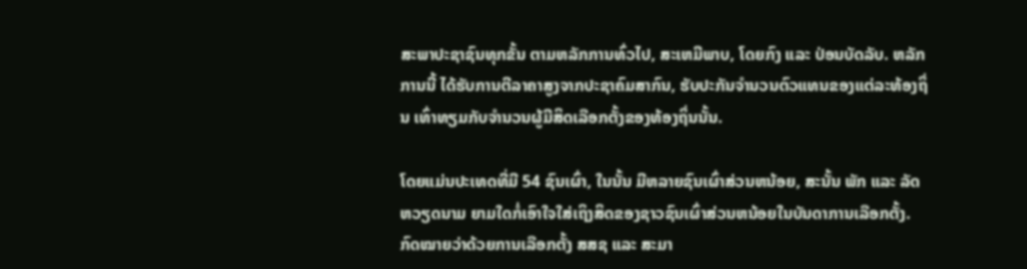ສະພາປະຊາຊົນທຸກຂັ້ນ ຕາມຫລັກການທົ່ວໄປ, ສະເຫມີພາບ, ໂດຍກົງ ແລະ ປ່ອນບັດລັບ. ຫລັກການນີ້ ໄດ້ຮັບການຕີລາຄາສູງຈາກປະຊາຄົມສາກົນ, ຮັບປະກັນຈຳນວນຕົວແທນຂອງແຕ່ລະທ້ອງຖິ່ນ ເທົ່າທຽມກັບຈຳນວນຜູ້ມີສິດເລືອກຕັ້ງຂອງທ້ອງຖິ່ນນັ້ນ.

ໂດຍແມ່ນປະເທດທີ່ມີ 54 ຊົນເຜົ່າ, ໃນນັ້ນ ມີຫລາຍຊົນເຜົ່າສ່ວນຫນ້ອຍ, ສະນັ້ນ ພັກ ແລະ ລັດຫວຽດນາມ ຍາມໃດກໍ່ເອົາໃຈໃສ່ເຖິງສິດຂອງຊາວຊົນເຜົ່າສ່ວນຫນ້ອຍໃນບັນດາການເລືອກຕັ້ງ. ກົດໝາຍວ່າດ້ວຍການເລືອກຕັ້ງ ສສຊ ແລະ ສະມາ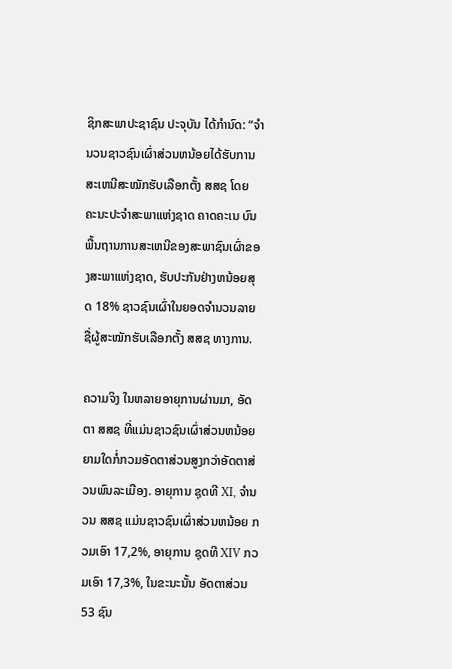ຊິກສະພາປະຊາຊົນ ປະຈຸບັນ ໄດ້ກຳນົດ: “ຈຳນວນຊາວຊົນເຜົ່າສ່ວນຫນ້ອຍໄດ້ຮັບການສະເຫນີສະໝັກຮັບເລືອກຕັ້ງ ສສຊ ໂດຍ ຄະນະປະຈຳສະພາແຫ່ງຊາດ ຄາດຄະເນ ບົນພື້ນຖານການສະເຫນີຂອງສະພາຊົນເຜົ່າຂອງສະພາແຫ່ງຊາດ, ຮັບປະກັນຢ່າງຫນ້ອຍສຸດ 18% ຊາວຊົນເຜົ່າໃນຍອດຈຳນວນລາຍຊື່ຜູ້ສະໝັກຮັບເລືອກຕັ້ງ ສສຊ ທາງການ.

ຄວາມຈິງ ໃນຫລາຍອາຍຸການຜ່ານມາ, ອັດຕາ ສສຊ ທີ່ແມ່ນຊາວຊົນເຜົ່າສ່ວນຫນ້ອຍ ຍາມໃດກໍ່ກວມອັດຕາສ່ວນສູງກວ່າອັດຕາສ່ວນພົນລະເມືອງ. ອາຍຸການ ຊຸດທີ XI, ຈຳນວນ ສສຊ ແມ່ນຊາວຊົນເຜົ່າສ່ວນຫນ້ອຍ ກວມເອົາ 17,2%, ອາຍຸການ ຊຸດທີ XIV ກວມເອົາ 17,3%, ໃນຂະນະນັ້ນ ອັດຕາສ່ວນ 53 ຊົນ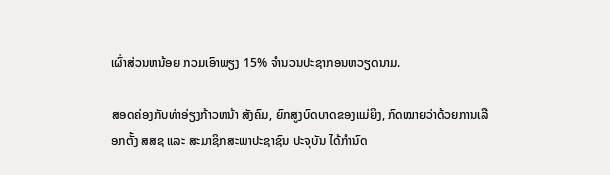ເຜົ່າສ່ວນຫນ້ອຍ ກວມເອົາພຽງ 15% ຈຳນວນປະຊາກອນຫວຽດນາມ.

ສອດຄ່ອງກັບທ່າອ່ຽງກ້າວຫນ້າ ສັງຄົມ, ຍົກສູງບົດບາດຂອງແມ່ຍິງ, ກົດໝາຍວ່າດ້ວຍການເລືອກຕັ້ງ ສສຊ ແລະ ສະມາຊິກສະພາປະຊາຊົນ ປະຈຸບັນ ໄດ້ກຳນົດ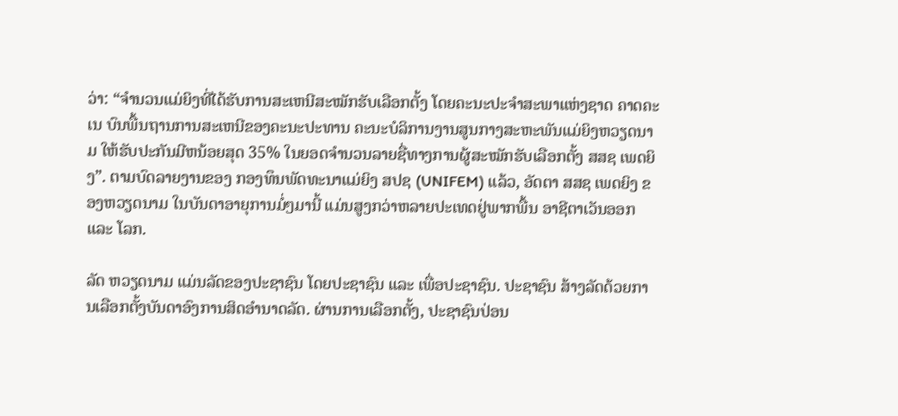ວ່າ: “ຈຳນວນແມ່ຍິງທີ່ໄດ້ຮັບການສະເຫນີສະໝັກຮັບເລືອກຕັ້ງ ໂດຍຄະນະປະຈຳສະພາແຫ່ງຊາດ ຄາດຄະເນ ບົນພື້ນຖານການສະເຫນີຂອງຄະນະປະທານ ຄະນະບໍລິການງານສູນກາງສະຫະພັນແມ່ຍິງຫວຽດນາມ ໃຫ້ຮັບປະກັນມີຫນ້ອຍສຸດ 35% ໃນຍອດຈຳນວນລາຍຊື່ທາງການຜູ້ສະໝັກຮັບເລືອກຕັ້ງ ສສຊ ເພດຍິງ”. ຕາມບົດລາຍງານຂອງ ກອງທຶນພັດທະນາແມ່ຍິງ ສປຊ (UNIFEM) ແລ້ວ, ອັດຕາ ສສຊ ເພດຍິງ ຂອງຫວຽດນາມ ໃນບັນດາອາຍຸການມໍ່ໆມານີ້ ແມ່ນສູງກວ່າຫລາຍປະເທດຢູ່ພາກພື້ນ ອາຊີຕາເວັນອອກ ແລະ ໂລກ.

ລັດ ຫວຽດນາມ ແມ່ນລັດຂອງປະຊາຊົນ ໂດຍປະຊາຊົນ ແລະ ເພື່ອປະຊາຊົນ. ປະຊາຊົນ ສ້າງລັດດ້ວຍການເລືອກຕັ້ງບັນດາອົງການສິດອຳນາດລັດ. ຜ່ານການເລືອກຕັ້ງ, ປະຊາຊົນປ່ອນ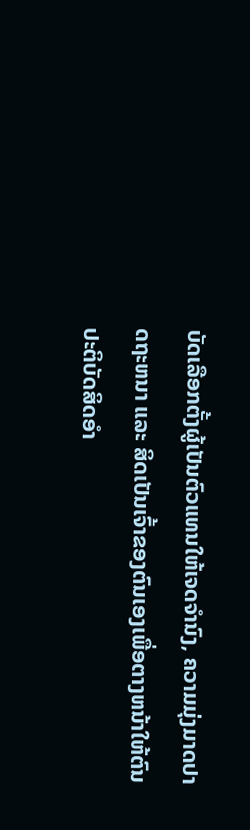ບັດເລືອກຕັ້ງຜູ້ເປັນຕົວແທນໃຫ້ເຈດຈຳນົງ, ຄວາມມຸ່ງມາດປາດຖະຫນາ ແລະ ສິດເປັນເຈົ້າຂອງຕົນເອງເພື່ອຕາງຫນ້າໃຫ້ຕົນປະຕິບັດສິດອຳ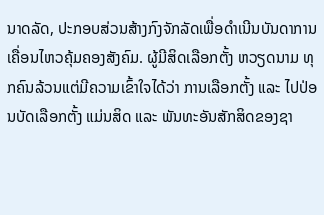ນາດລັດ, ປະກອບສ່ວນສ້າງກົງຈັກລັດເພື່ອດຳເນີນບັນດາການເຄື່ອນໄຫວຄຸ້ມຄອງສັງຄົມ. ຜູ້ມີສິດເລືອກຕັ້ງ ຫວຽດນາມ ທຸກຄົນລ້ວນແຕ່ມີຄວາມເຂົ້າໃຈໄດ້ວ່າ ການເລືອກຕັ້ງ ແລະ ໄປປ່ອນບັດເລືອກຕັ້ງ ແມ່ນສິດ ແລະ ພັນທະອັນສັກສິດຂອງຊາ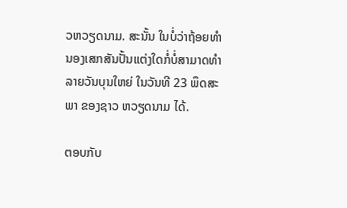ວຫວຽດນາມ. ສະນັ້ນ ໃນບໍ່ວ່າຖ້ອຍທຳນອງເສກສັນປັ້ນແຕ່ງໃດກໍ່ບໍ່ສາມາດທຳລາຍວັນບຸນໃຫຍ່ ໃນວັນທີ 23 ພຶດສະພາ ຂອງຊາວ ຫວຽດນາມ ໄດ້.

ຕອບກັບ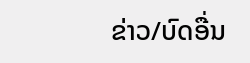ຂ່າວ/ບົດອື່ນ